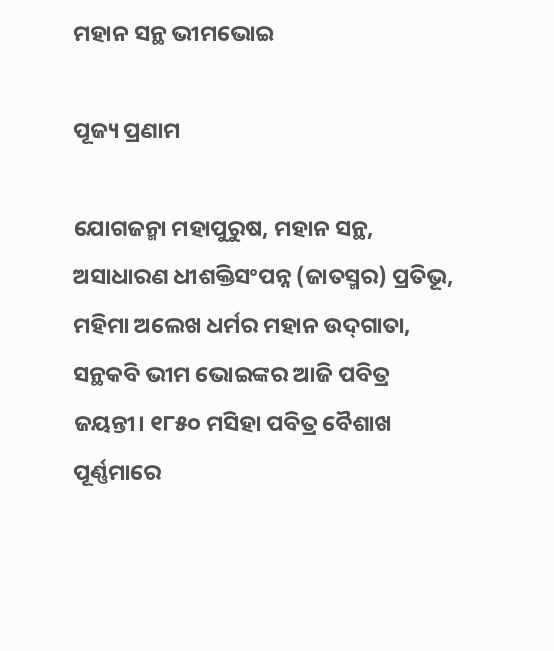ମହାନ ସନ୍ଥ ଭୀମଭୋଇ

ପୂଜ୍ୟ ପ୍ରଣାମ

ଯୋଗଜନ୍ମା ମହାପୁରୁଷ, ମହାନ ସନ୍ଥ, ଅସାଧାରଣ ଧୀଶକ୍ତିସଂପନ୍ନ (ଜାତସ୍ମର) ପ୍ରତିଭୂ, ମହିମା ଅଲେଖ ଧର୍ମର ମହାନ ଉଦ୍‌ଗାତା, ସନ୍ଥକବି ଭୀମ ଭୋଇଙ୍କର ଆଜି ପବିତ୍ର ଜୟନ୍ତୀ। ୧୮୫୦ ମସିହା ପବିତ୍ର ବୈଶାଖ ପୂର୍ଣ୍ଣମାରେ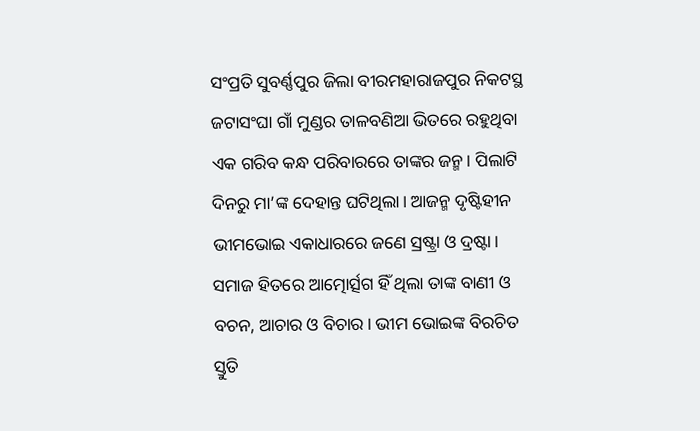ସଂପ୍ରତି ସୁବର୍ଣ୍ଣପୁର ଜିଲା ବୀରମହାରାଜପୁର ନିକଟସ୍ଥ ଜଟାସଂଘା ଗାଁ ମୁଣ୍ଡର ତାଳବଣିଆ ଭିତରେ ରହୁଥିବା ଏକ ଗରିବ କନ୍ଧ ପରିବାରରେ ତାଙ୍କର ଜନ୍ମ। ପିଲାଟି ଦିନରୁ ମା’ଙ୍କ ଦେହାନ୍ତ ଘଟିଥିଲା। ଆଜନ୍ମ ଦୃଷ୍ଟିହୀନ ଭୀମଭୋଇ ଏକାଧାରରେ ଜଣେ ସ୍ରଷ୍ଟ୍ରା ଓ ଦ୍ରଷ୍ଟା। ସମାଜ ହିତରେ ଆତ୍ମୋର୍ତ୍ସଗ ହିଁ ଥିଲା ତାଙ୍କ ବାଣୀ ଓ ବଚନ, ଆଚାର ଓ ବିଚାର। ଭୀମ ଭୋଇଙ୍କ ବିରଚିତ ସ୍ତୁତି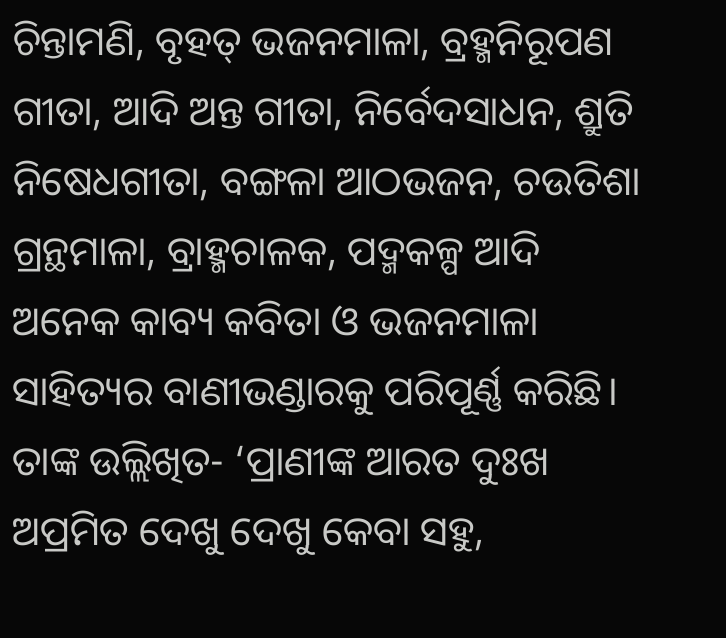ଚିନ୍ତାମଣି, ବୃହତ୍ ଭଜନମାଳା, ବ୍ରହ୍ମନିରୂପଣ ଗୀତା, ଆଦି ଅନ୍ତ ଗୀତା, ନିର୍ବେ‌ଦସାଧନ, ଶ୍ରୁତି ନିଷେଧଗୀତା, ବଙ୍ଗଳା ଆଠଭଜନ, ଚଉତିଶା ଗ୍ରନ୍ଥମାଳା, ବ୍ରାହ୍ମଚାଳକ, ପଦ୍ମକଳ୍ପ ଆଦି ଅନେକ କାବ୍ୟ କବିତା ଓ ଭଜନମାଳା ସାହିତ୍ୟର ବାଣୀଭଣ୍ଡାରକୁ ପରିପୂର୍ଣ୍ଣ କରିଛି। ତାଙ୍କ ଉଲ୍ଲିଖିତ- ‘ପ୍ରାଣୀଙ୍କ ଆରତ ଦୁଃଖ ଅପ୍ରମିତ ଦେଖୁ ଦେଖୁ କେବା ସହୁ,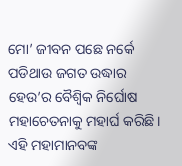ମୋ’ ଜୀବନ ପଛେ ନର୍କେ ପଡିଥାଉ ଜଗତ ଉଦ୍ଧାର ହେଉ’ର ବୈଶ୍ବିକ ନିର୍ଘୋଷ ମହାଚେତନାକୁ ମହାର୍ଘ କରିଛି। ଏହି ମହାମାନବଙ୍କ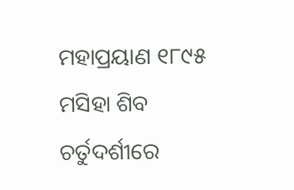ମହାପ୍ରୟାଣ ୧୮୯୫ ମସିହା ଶିବ ଚର୍ତୁଦର୍ଶୀରେ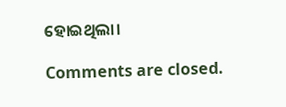ହୋଇଥିଲା।

Comments are closed.